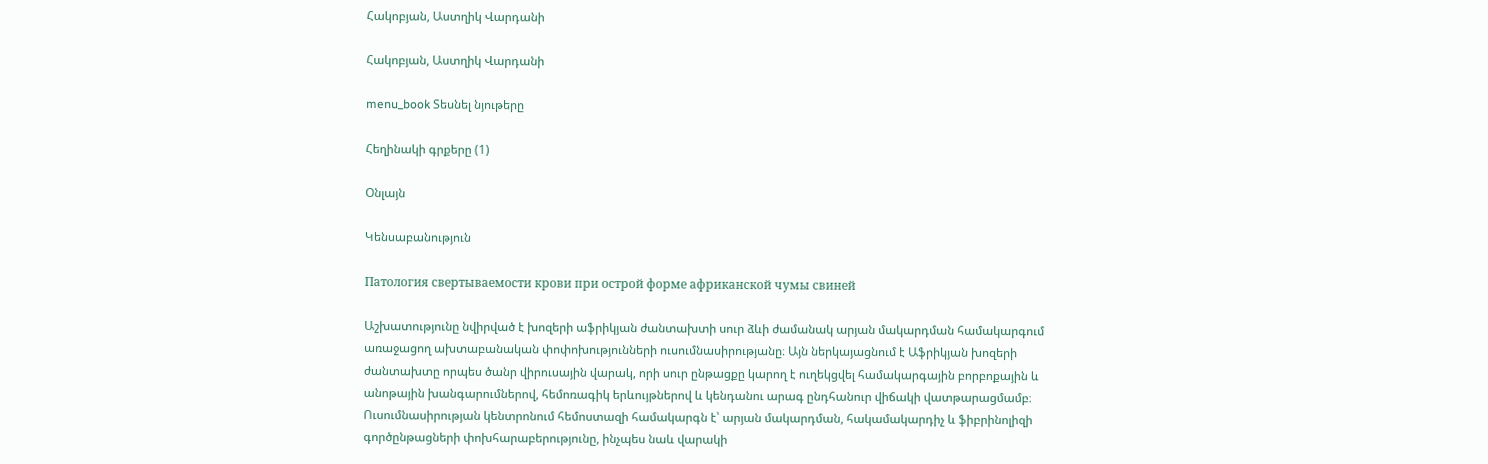Հակոբյան, Աստղիկ Վարդանի

Հակոբյան, Աստղիկ Վարդանի

menu_book Տեսնել նյութերը

Հեղինակի գրքերը (1)

Օնլայն

Կենսաբանություն

Патология свертываемости крови при острой форме африканской чумы свиней

Աշխատությունը նվիրված է խոզերի աֆրիկյան ժանտախտի սուր ձևի ժամանակ արյան մակարդման համակարգում առաջացող ախտաբանական փոփոխությունների ուսումնասիրությանը։ Այն ներկայացնում է Աֆրիկյան խոզերի ժանտախտը որպես ծանր վիրուսային վարակ, որի սուր ընթացքը կարող է ուղեկցվել համակարգային բորբոքային և անոթային խանգարումներով, հեմոռագիկ երևույթներով և կենդանու արագ ընդհանուր վիճակի վատթարացմամբ։ Ուսումնասիրության կենտրոնում հեմոստազի համակարգն է՝ արյան մակարդման, հակամակարդիչ և ֆիբրինոլիզի գործընթացների փոխհարաբերությունը, ինչպես նաև վարակի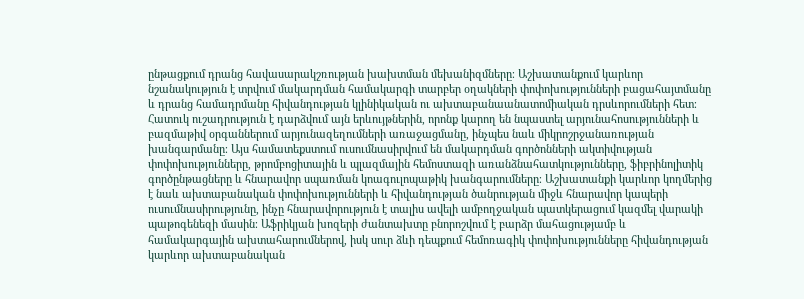ընթացքում դրանց հավասարակշռության խախտման մեխանիզմները։ Աշխատանքում կարևոր նշանակություն է տրվում մակարդման համակարգի տարբեր օղակների փոփոխությունների բացահայտմանը և դրանց համադրմանը հիվանդության կլինիկական ու ախտաբանաանատոմիական դրսևորումների հետ։ Հատուկ ուշադրություն է դարձվում այն երևույթներին, որոնք կարող են նպաստել արյունահոսությունների և բազմաթիվ օրգաններում արյունազեղումների առաջացմանը, ինչպես նաև միկրոշրջանառության խանգարմանը։ Այս համատեքստում ուսումնասիրվում են մակարդման գործոնների ակտիվության փոփոխությունները, թրոմբոցիտային և պլազմային հեմոստազի առանձնահատկությունները, ֆիբրինոլիտիկ գործընթացները և հնարավոր սպառման կոագուլոպաթիկ խանգարումները։ Աշխատանքի կարևոր կողմերից է նաև ախտաբանական փոփոխությունների և հիվանդության ծանրության միջև հնարավոր կապերի ուսումնասիրությունը, ինչը հնարավորություն է տալիս ավելի ամբողջական պատկերացում կազմել վարակի պաթոգենեզի մասին։ Աֆրիկյան խոզերի ժանտախտը բնորոշվում է բարձր մահացությամբ և համակարգային ախտահարումներով, իսկ սուր ձևի դեպքում հեմոռագիկ փոփոխությունները հիվանդության կարևոր ախտաբանական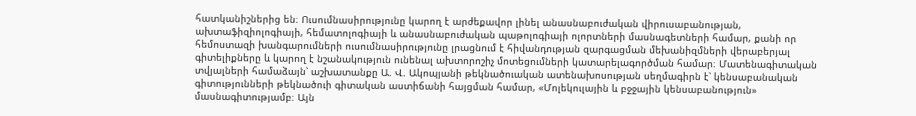հատկանիշներից են։ Ուսումնասիրությունը կարող է արժեքավոր լինել անասնաբուժական վիրուսաբանության, ախտաֆիզիոլոգիայի, հեմատոլոգիայի և անասնաբուժական պաթոլոգիայի ոլորտների մասնագետների համար, քանի որ հեմոստազի խանգարումների ուսումնասիրությունը լրացնում է հիվանդության զարգացման մեխանիզմների վերաբերյալ գիտելիքները և կարող է նշանակություն ունենալ ախտորոշիչ մոտեցումների կատարելագործման համար։ Մատենագիտական տվյալների համաձայն՝ աշխատանքը Ա. Վ. Ակոպյանի թեկնածուական ատենախոսության սեղմագիրն է՝ կենսաբանական գիտությունների թեկնածուի գիտական աստիճանի հայցման համար, «Մոլեկուլային և բջջային կենսաբանություն» մասնագիտությամբ։ Այն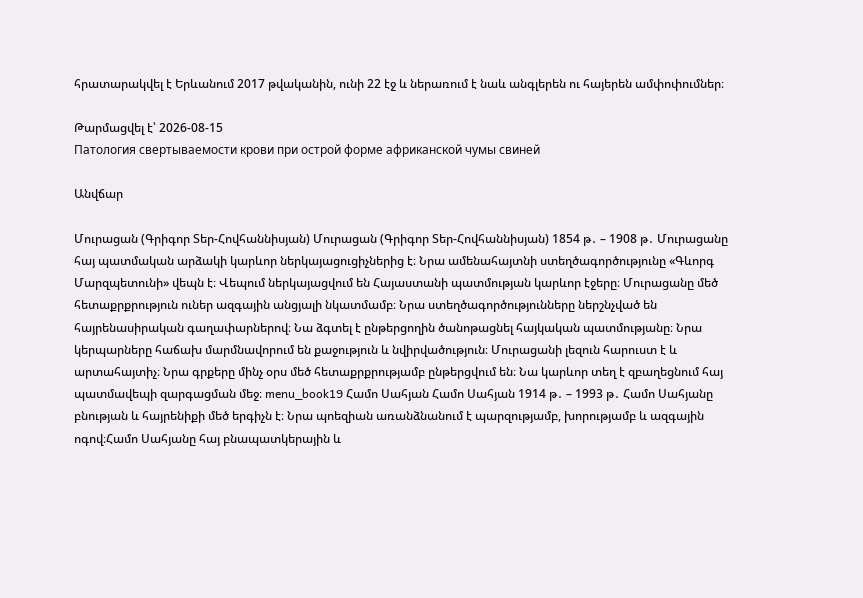հրատարակվել է Երևանում 2017 թվականին, ունի 22 էջ և ներառում է նաև անգլերեն ու հայերեն ամփոփումներ։

Թարմացվել է՝ 2026-08-15
Патология свертываемости крови при острой форме африканской чумы свиней

Անվճար

Մուրացան (Գրիգոր Տեր-Հովհաննիսյան) Մուրացան (Գրիգոր Տեր-Հովհաննիսյան) 1854 թ․ – 1908 թ․ Մուրացանը հայ պատմական արձակի կարևոր ներկայացուցիչներից է։ Նրա ամենահայտնի ստեղծագործությունը «Գևորգ Մարզպետունի» վեպն է։ Վեպում ներկայացվում են Հայաստանի պատմության կարևոր էջերը։ Մուրացանը մեծ հետաքրքրություն ուներ ազգային անցյալի նկատմամբ։ Նրա ստեղծագործությունները ներշնչված են հայրենասիրական գաղափարներով։ Նա ձգտել է ընթերցողին ծանոթացնել հայկական պատմությանը։ Նրա կերպարները հաճախ մարմնավորում են քաջություն և նվիրվածություն։ Մուրացանի լեզուն հարուստ է և արտահայտիչ։ Նրա գրքերը մինչ օրս մեծ հետաքրքրությամբ ընթերցվում են։ Նա կարևոր տեղ է զբաղեցնում հայ պատմավեպի զարգացման մեջ։ menu_book19 Համո Սահյան Համո Սահյան 1914 թ․ – 1993 թ․ Համո Սահյանը բնության և հայրենիքի մեծ երգիչն է։ Նրա պոեզիան առանձնանում է պարզությամբ, խորությամբ և ազգային ոգով։Համո Սահյանը հայ բնապատկերային և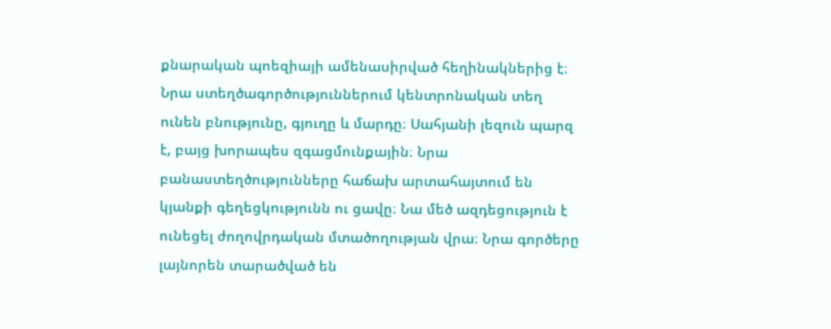քնարական պոեզիայի ամենասիրված հեղինակներից է։ Նրա ստեղծագործություններում կենտրոնական տեղ ունեն բնությունը, գյուղը և մարդը։ Սահյանի լեզուն պարզ է, բայց խորապես զգացմունքային։ Նրա բանաստեղծությունները հաճախ արտահայտում են կյանքի գեղեցկությունն ու ցավը։ Նա մեծ ազդեցություն է ունեցել ժողովրդական մտածողության վրա։ Նրա գործերը լայնորեն տարածված են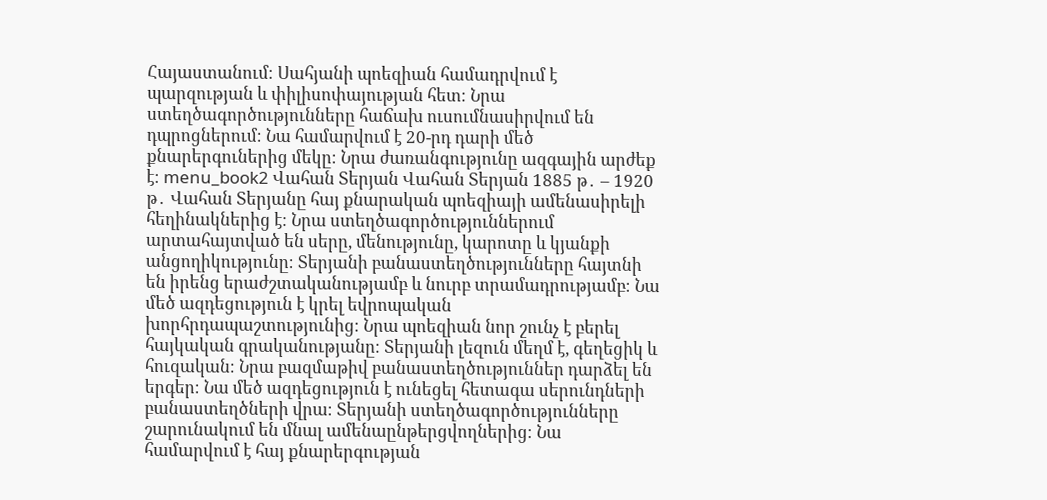Հայաստանում։ Սահյանի պոեզիան համադրվում է պարզության և փիլիսոփայության հետ։ Նրա ստեղծագործությունները հաճախ ուսումնասիրվում են դպրոցներում։ Նա համարվում է 20-րդ դարի մեծ քնարերգուներից մեկը։ Նրա ժառանգությունը ազգային արժեք է։ menu_book2 Վահան Տերյան Վահան Տերյան 1885 թ․ – 1920 թ․ Վահան Տերյանը հայ քնարական պոեզիայի ամենասիրելի հեղինակներից է։ Նրա ստեղծագործություններում արտահայտված են սերը, մենությունը, կարոտը և կյանքի անցողիկությունը։ Տերյանի բանաստեղծությունները հայտնի են իրենց երաժշտականությամբ և նուրբ տրամադրությամբ։ Նա մեծ ազդեցություն է կրել եվրոպական խորհրդապաշտությունից։ Նրա պոեզիան նոր շունչ է բերել հայկական գրականությանը։ Տերյանի լեզուն մեղմ է, գեղեցիկ և հուզական։ Նրա բազմաթիվ բանաստեղծություններ դարձել են երգեր։ Նա մեծ ազդեցություն է ունեցել հետագա սերունդների բանաստեղծների վրա։ Տերյանի ստեղծագործությունները շարունակում են մնալ ամենաընթերցվողներից։ Նա համարվում է հայ քնարերգության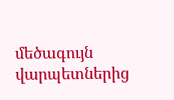մեծագույն վարպետներից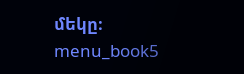մեկը։ menu_book5